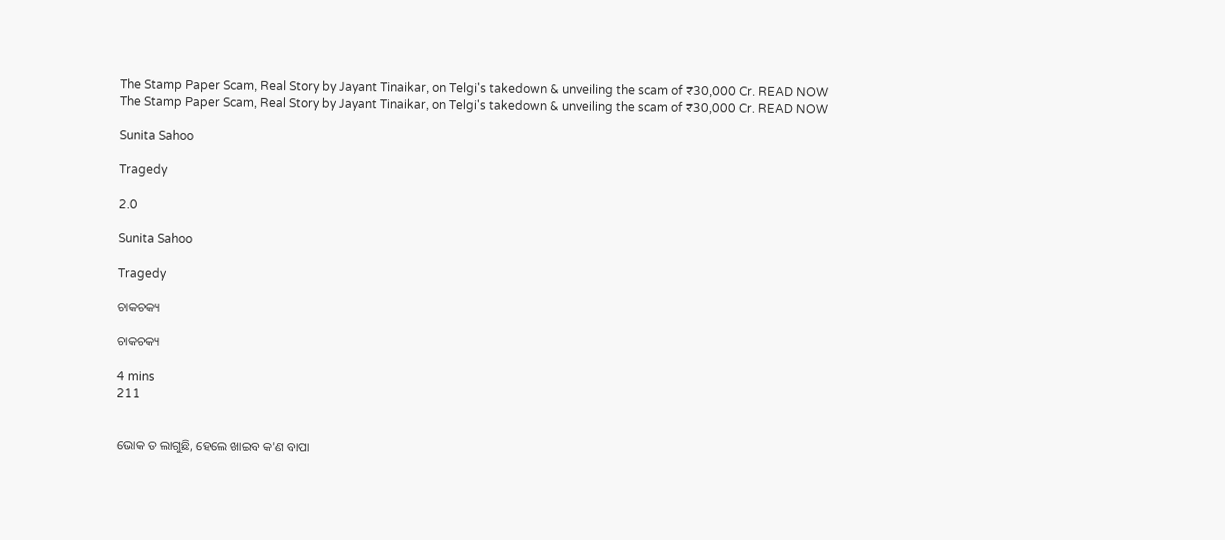The Stamp Paper Scam, Real Story by Jayant Tinaikar, on Telgi's takedown & unveiling the scam of ₹30,000 Cr. READ NOW
The Stamp Paper Scam, Real Story by Jayant Tinaikar, on Telgi's takedown & unveiling the scam of ₹30,000 Cr. READ NOW

Sunita Sahoo

Tragedy

2.0

Sunita Sahoo

Tragedy

ଚାକଚକ୍ୟ

ଚାକଚକ୍ୟ

4 mins
211


ଭୋକ ତ ଲାଗୁଛି, ହେଲେ ଖାଇବ କ'ଣ ବାପା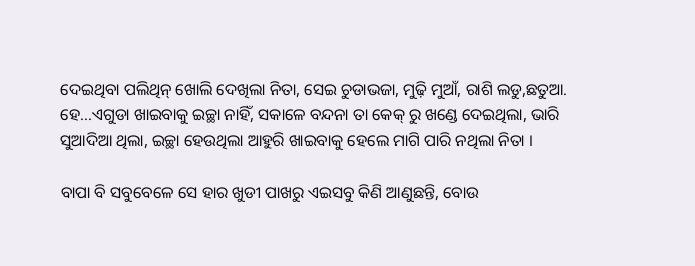ଦେଇଥିବା ପଲିଥିନ୍ ଖୋଲି ଦେଖିଲା ନିତା, ସେଇ ଚୁଡାଭଜା, ମୁଢ଼ି ମୁଆଁ, ରାଶି ଲଡୁ,ଛତୁଆ. ହେ...ଏଗୁଡା ଖାଇବାକୁ ଇଚ୍ଛା ନାହିଁ, ସକାଳେ ବନ୍ଦନା ତା କେକ୍ ରୁ ଖଣ୍ଡେ ଦେଇଥିଲା, ଭାରି ସୁଆଦିଆ ଥିଲା, ଇଚ୍ଛା ହେଉଥିଲା ଆହୁରି ଖାଇବାକୁ ହେଲେ ମାଗି ପାରି ନଥିଲା ନିତା ।

ବାପା ବି ସବୁବେଳେ ସେ ହାର ଖୁଡୀ ପାଖରୁ ଏଇସବୁ କିଣି ଆଣୁଛନ୍ତି, ବୋଉ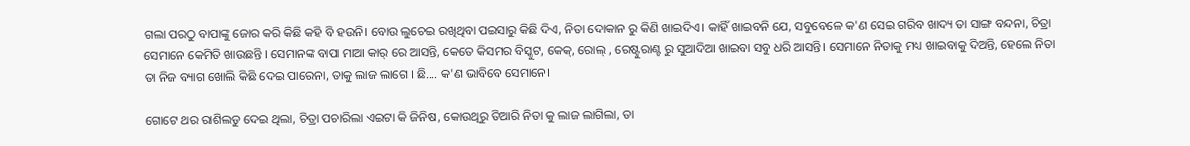ଗଲା ପରଠୁ ବାପାଙ୍କୁ ଜୋର କରି କିଛି କହି ବି ହଉନି। ବୋଉ ଲୁଚେଇ ରଖିଥିବା ପଇସାରୁ କିଛି ଦିଏ, ନିତା ଦୋକାନ ରୁ କିଣି ଖାଇଦିଏ। କାହିଁ ଖାଇବନି ଯେ, ସବୁବେଳେ କ'ଣ ସେଇ ଗରିବ ଖାଦ୍ୟ ତା ସାଙ୍ଗ ବନ୍ଦନା, ଚିତ୍ରା ସେମାନେ କେମିତି ଖାଉଛନ୍ତି । ସେମାନଙ୍କ ବାପା ମାଆ କାର୍ ରେ ଆସନ୍ତି, କେତେ କିସମର ବିସ୍କୁଟ, କେକ୍, ରୋଲ୍ , ରେଷ୍ଟୁରାଣ୍ଟ ରୁ ସୁଆଦିଆ ଖାଇବା ସବୁ ଧରି ଆସନ୍ତି। ସେମାନେ ନିତାକୁ ମଧ୍ୟ ଖାଇବାକୁ ଦିଅନ୍ତି, ହେଲେ ନିତା ତା ନିଜ ବ୍ୟାଗ ଖୋଲି କିଛି ଦେଇ ପାରେନା, ତାକୁ ଲାଜ ଲାଗେ । ଛି.... କ'ଣ ଭାବିବେ ସେମାନେ।

ଗୋଟେ ଥର ରାଶିଲଡୁ ଦେଇ ଥିଲା, ଚିତ୍ରା ପଚାରିଲା ଏଇଟା କି ଜିନିଷ, କୋଉଥିରୁ ତିଆରି ନିତା କୁ ଲାଜ ଲାଗିଲା, ତା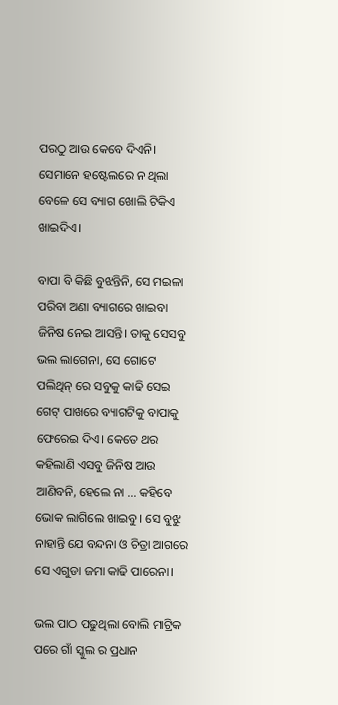ପରଠୁ ଆଉ କେବେ ଦିଏନି। ସେମାନେ ହଷ୍ଟେଲରେ ନ ଥିଲା ବେଳେ ସେ ବ୍ୟାଗ ଖୋଲି ଟିକିଏ ଖାଇଦିଏ।

ବାପା ବି କିଛି ବୁଝନ୍ତିନି, ସେ ମଇଳା ପରିବା ଅଣା ବ୍ୟାଗରେ ଖାଇବା ଜିନିଷ ନେଇ ଆସନ୍ତି। ତାକୁ ସେସବୁ ଭଲ ଲାଗେନା, ସେ ଗୋଟେ ପଲିଥିନ୍ ରେ ସବୁକୁ କାଢି ସେଇ ଗେଟ୍ ପାଖରେ ବ୍ୟାଗଟିକୁ ବାପାକୁ ଫେରେଇ ଦିଏ। କେତେ ଥର କହିଲାଣି ଏସବୁ ଜିନିଷ ଆଉ ଆଣିବନି, ହେଲେ ନା ... କହିବେ ଭୋକ ଲାଗିଲେ ଖାଇବୁ । ସେ ବୁଝୁ ନାହାନ୍ତି ଯେ ବନ୍ଦନା ଓ ଚିତ୍ରା ଆଗରେ ସେ ଏଗୁଡା ଜମା କାଢି ପାରେନା।

ଭଲ ପାଠ ପଢୁଥିଲା ବୋଲି ମାଟ୍ରିକ ପରେ ଗାଁ ସ୍କୁଲ ର ପ୍ରଧାନ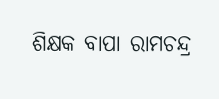ଶିକ୍ଷକ ବାପା ରାମଚନ୍ଦ୍ର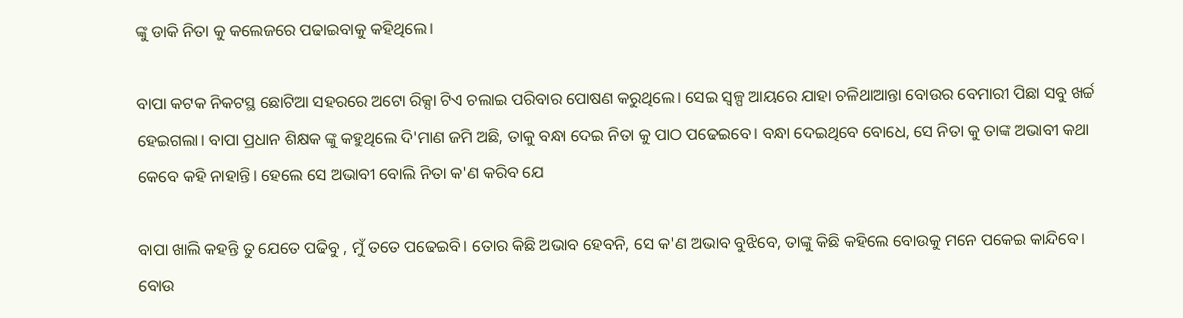ଙ୍କୁ ଡାକି ନିତା କୁ କଲେଜରେ ପଢାଇବାକୁ କହିଥିଲେ।

ବାପା କଟକ ନିକଟସ୍ଥ ଛୋଟିଆ ସହରରେ ଅଟୋ ରିକ୍ସା ଟିଏ ଚଲାଇ ପରିବାର ପୋଷଣ କରୁଥିଲେ। ସେଇ ସ୍ବଳ୍ପ ଆୟରେ ଯାହା ଚଳିଥାଆନ୍ତା ବୋଉର ବେମାରୀ ପିଛା ସବୁ ଖର୍ଚ୍ଚ ହେଇଗଲା। ବାପା ପ୍ରଧାନ ଶିକ୍ଷକ ଙ୍କୁ କହୁଥିଲେ ଦି'ମାଣ ଜମି ଅଛି, ତାକୁ ବନ୍ଧା ଦେଇ ନିତା କୁ ପାଠ ପଢେଇବେ। ବନ୍ଧା ଦେଇଥିବେ ବୋଧେ, ସେ ନିତା କୁ ତାଙ୍କ ଅଭାବୀ କଥା କେବେ କହି ନାହାନ୍ତି। ହେଲେ ସେ ଅଭାବୀ ବୋଲି ନିତା କ'ଣ କରିବ ଯେ

ବାପା ଖାଲି କହନ୍ତି ତୁ ଯେତେ ପଢିବୁ , ମୁଁ ତତେ ପଢେଇବି। ତୋର କିଛି ଅଭାବ ହେବନି, ସେ କ'ଣ ଅଭାବ ବୁଝିବେ, ତାଙ୍କୁ କିଛି କହିଲେ ବୋଉକୁ ମନେ ପକେଇ କାନ୍ଦିବେ। ବୋଉ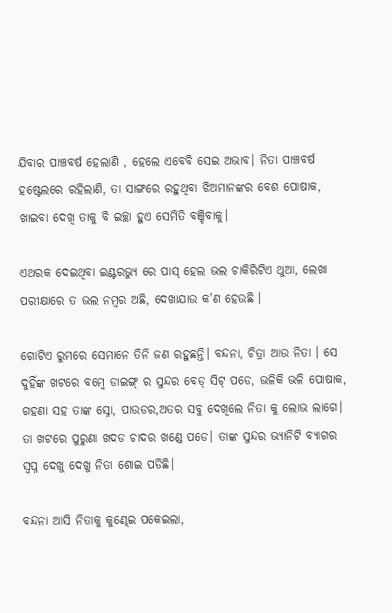ଯିବାର ପାଞ୍ଚବର୍ଷ ହେଲାଣି , ହେଲେ ଏବେବି ସେଇ ଅଭାବ। ନିତା ପାଞ୍ଚବର୍ଷ ହଷ୍ଟେଲରେ ରହିଲାଣି, ତା ସାଙ୍ଗରେ ରହୁଥିବା ଝିଅମାନଙ୍କର ବେଶ ପୋଷାକ, ଖାଇବା ଦେଖି ତାକୁ ବି ଇଚ୍ଛା ହୁଏ ସେମିତି ବଞ୍ଚିବାକୁ।

ଏଥରକ ଦେଇଥିବା ଇଣ୍ଟରଭ୍ୟୁ ରେ ପାସ୍ ହେଲ ଭଲ ଚାକିରିଟିଏ ଥୁଆ, ଲେଖା ପରୀକ୍ଷାରେ ତ ଭଲ ନମ୍ବର ଅଛି, ଦେଖାଯାଉ କ'ଣ ହେଉଛି ।

ଗୋଟିଏ ରୁମରେ ସେମାନେ ତିନି ଜଣ ରହୁଛନ୍ତି। ବନ୍ଦନା, ଚିତ୍ରା ଆଉ ନିତା । ସେ ଦୁହିଁଙ୍କ ଖଟରେ ବମ୍ବେ ଡାଇଙ୍ଗ୍ ର ସୁନ୍ଦର ବେଡ୍ ସିଟ୍ ପଡେ, ଭଳିକି ଭଳି ପୋଷାକ, ଗହଣା ସହ ତାଙ୍କ ସ୍ନୋ, ପାଉଡର,ଅତର ସବୁ ଦେଖିଲେ ନିତା କୁ ଲୋଭ ଲାଗେ। ତା ଖଟରେ ପୁରୁଣା ଖଦଡ ଚାଦର ଖଣ୍ଡେ ପଡେ। ତାଙ୍କ ସୁନ୍ଦର ଭ୍ୟାନିଟି ବ୍ୟାଗର ସ୍ବପ୍ନ ଦେଖୁ ଦେଖୁ ନିତା ଶୋଇ ପଡିଛି।

ବନ୍ଦନା ଆସି ନିତାକୁ କୁଣ୍ଢେଇ ପକେଇଲା,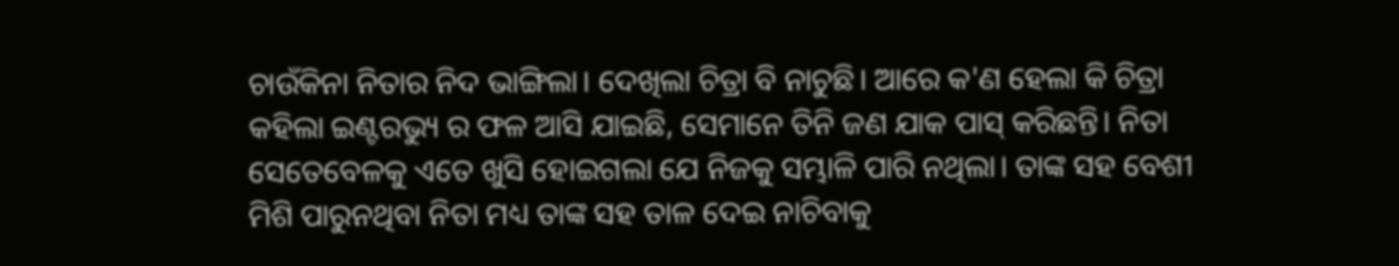ଚାଉଁକିନା ନିତାର ନିଦ ଭାଙ୍ଗିଲା। ଦେଖିଲା ଚିତ୍ରା ବି ନାଚୁଛି। ଆରେ କ'ଣ ହେଲା କି ଚିତ୍ରା କହିଲା ଇଣ୍ଟରଭ୍ୟୁ ର ଫଳ ଆସି ଯାଇଛି, ସେମାନେ ତିନି ଜଣ ଯାକ ପାସ୍ କରିଛନ୍ତି। ନିତା ସେତେବେଳକୁ ଏତେ ଖୁସି ହୋଇଗଲା ଯେ ନିଜକୁ ସମ୍ଭାଳି ପାରି ନଥିଲା। ତାଙ୍କ ସହ ବେଶୀ ମିଶି ପାରୁନଥିବା ନିତା ମଧ୍ୟ ତାଙ୍କ ସହ ତାଳ ଦେଇ ନାଚିବାକୁ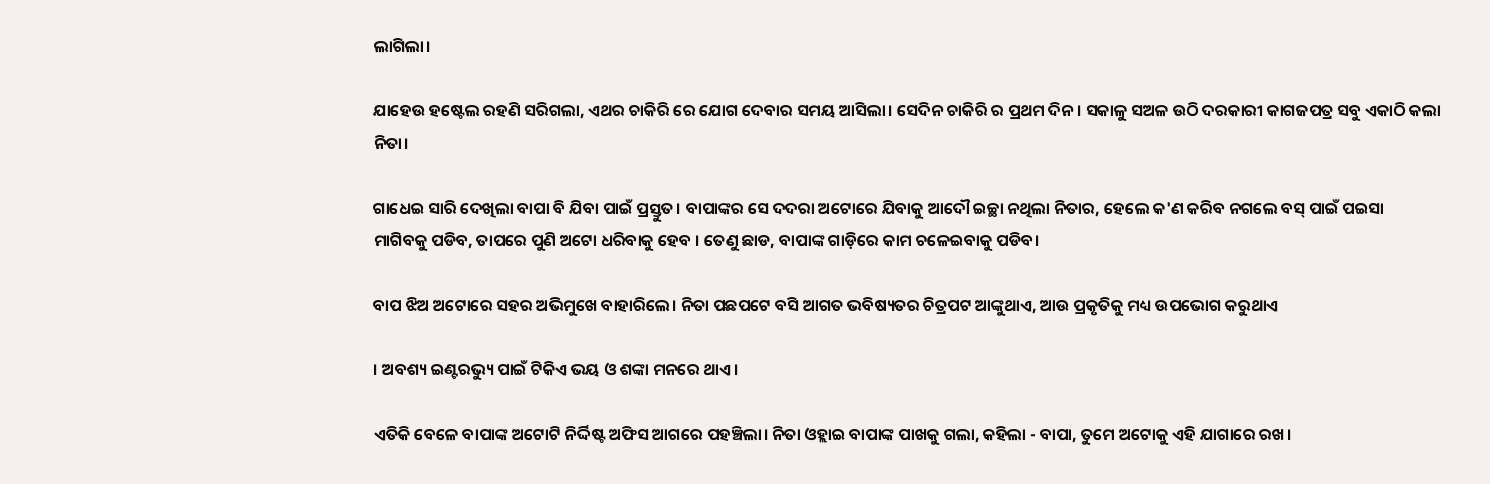ଲାଗିଲା।

ଯାହେଉ ହଷ୍ଟେଲ ରହଣି ସରିଗଲା, ଏଥର ଚାକିରି ରେ ଯୋଗ ଦେବାର ସମୟ ଆସିଲା। ସେଦିନ ଚାକିରି ର ପ୍ରଥମ ଦିନ। ସକାଳୁ ସଅଳ ଉଠି ଦରକାରୀ କାଗଜପତ୍ର ସବୁ ଏକାଠି କଲା ନିତା।

ଗାଧେଇ ସାରି ଦେଖିଲା ବାପା ବି ଯିବା ପାଇଁ ପ୍ରସ୍ତୁତ। ବାପାଙ୍କର ସେ ଦଦରା ଅଟୋରେ ଯିବାକୁ ଆଦୌ ଇଚ୍ଛା ନଥିଲା ନିତାର, ହେଲେ କ'ଣ କରିବ ନଗଲେ ବସ୍ ପାଇଁ ପଇସା ମାଗିବକୁ ପଡିବ, ତାପରେ ପୁଣି ଅଟୋ ଧରିବାକୁ ହେବ । ତେଣୁ ଛାଡ, ବାପାଙ୍କ ଗାଡ଼ିରେ କାମ ଚଳେଇବାକୁ ପଡିବ।

ବାପ ଝିଅ ଅଟୋରେ ସହର ଅଭିମୁଖେ ବାହାରିଲେ। ନିତା ପଛପଟେ ବସି ଆଗତ ଭବିଷ୍ୟତର ଚିତ୍ରପଟ ଆଙ୍କୁଥାଏ, ଆଉ ପ୍ରକୃତିକୁ ମଧ୍ୟ ଉପଭୋଗ କରୁଥାଏ

। ଅବଶ୍ୟ ଇଣ୍ଟରଭ୍ୟୁ ପାଇଁ ଟିକିଏ ଭୟ ଓ ଶଙ୍କା ମନରେ ଥାଏ।

ଏତିକି ବେଳେ ବାପାଙ୍କ ଅଟୋଟି ନିର୍ଦ୍ଦିଷ୍ଟ ଅଫିସ ଆଗରେ ପହଞ୍ଚିଲା। ନିତା ଓହ୍ଲାଇ ବାପାଙ୍କ ପାଖକୁ ଗଲା, କହିଲା - ବାପା, ତୁମେ ଅଟୋକୁ ଏହି ଯାଗାରେ ରଖ।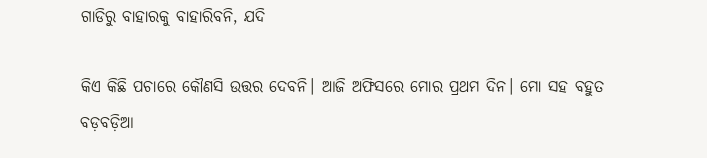ଗାଡିରୁ ବାହାରକୁ ବାହାରିବନି, ଯଦି

କିଏ କିଛି ପଚାରେ କୌଣସି ଉତ୍ତର ଦେବନି। ଆଜି ଅଫିସରେ ମୋର ପ୍ରଥମ ଦିନ। ମୋ ସହ ବହୁତ ବଡ଼ବଡ଼ିଆ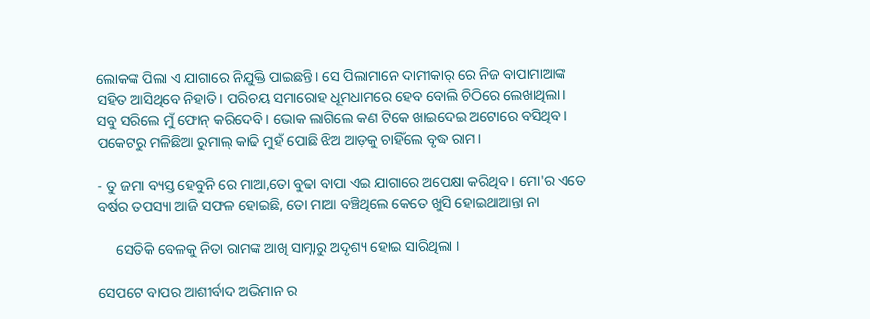ଲୋକଙ୍କ ପିଲା ଏ ଯାଗାରେ ନିଯୁକ୍ତି ପାଇଛନ୍ତି। ସେ ପିଲାମାନେ ଦାମୀକାର୍ ରେ ନିଜ ବାପାମାଆଙ୍କ ସହିତ ଆସିଥିବେ ନିହାତି। ପରିଚୟ ସମାରୋହ ଧୂମଧାମରେ ହେବ ବୋଲି ଚିଠିରେ ଲେଖାଥିଲା। ସବୁ ସରିଲେ ମୁଁ ଫୋନ୍ କରିଦେବି। ଭୋକ ଲାଗିଲେ କଣ ଟିକେ ଖାଇଦେଇ ଅଟୋରେ ବସିଥିବ। ପକେଟରୁ ମଳିଛିଆ ରୁମାଲ୍ କାଢି ମୁହଁ ପୋଛି ଝିଅ ଆଡ଼କୁ ଚାହିଁଲେ ବୃଦ୍ଧ ରାମ।

- ତୁ ଜମା ବ୍ୟସ୍ତ ହେବୁନି ରେ ମାଆ,ତୋ ବୁଢା ବାପା ଏଇ ଯାଗାରେ ଅପେକ୍ଷା କରିଥିବ। ମୋ'ର ଏତେ ବର୍ଷର ତପସ୍ୟା ଆଜି ସଫଳ ହୋଇଛି, ତୋ ମାଆ ବଞ୍ଚିଥିଲେ କେତେ ଖୁସି ହୋଇଥାଆନ୍ତା ନା

     ସେତିକି ବେଳକୁ ନିତା ରାମଙ୍କ ଆଖି ସାମ୍ନାରୁ ଅଦୃଶ୍ୟ ହୋଇ ସାରିଥିଲା ।

ସେପଟେ ବାପର ଆଶୀର୍ବାଦ ଅଭିମାନ ର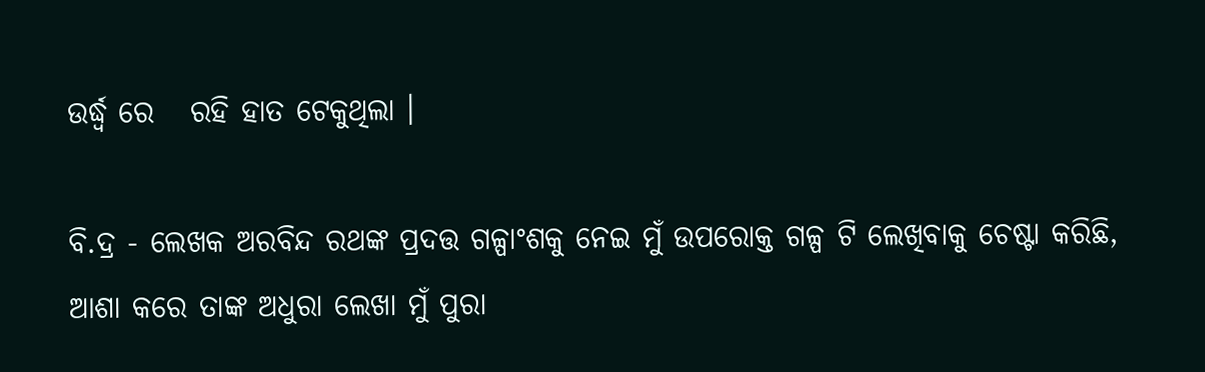ଉର୍ଦ୍ଧ୍ବ ରେ   ରହି ହାତ ଟେକୁଥିଲା ।

ବି.ଦ୍ର - ଲେଖକ ଅରବିନ୍ଦ ରଥଙ୍କ ପ୍ରଦତ୍ତ ଗଳ୍ପାଂଶକୁ ନେଇ ମୁଁ ଉପରୋକ୍ତ ଗଳ୍ପ ଟି ଲେଖିବାକୁ ଚେଷ୍ଟା କରିଛି, ଆଶା କରେ ତାଙ୍କ ଅଧୁରା ଲେଖା ମୁଁ ପୁରା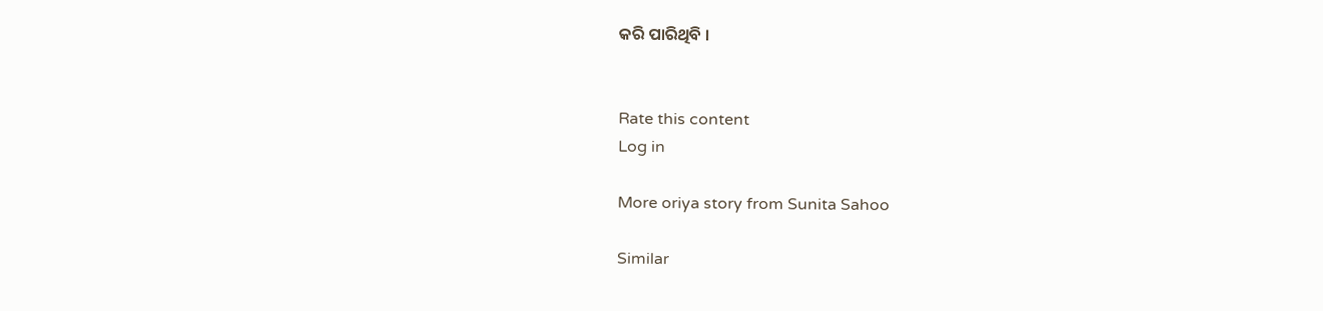କରି ପାରିଥିବି ।


Rate this content
Log in

More oriya story from Sunita Sahoo

Similar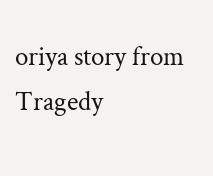oriya story from Tragedy